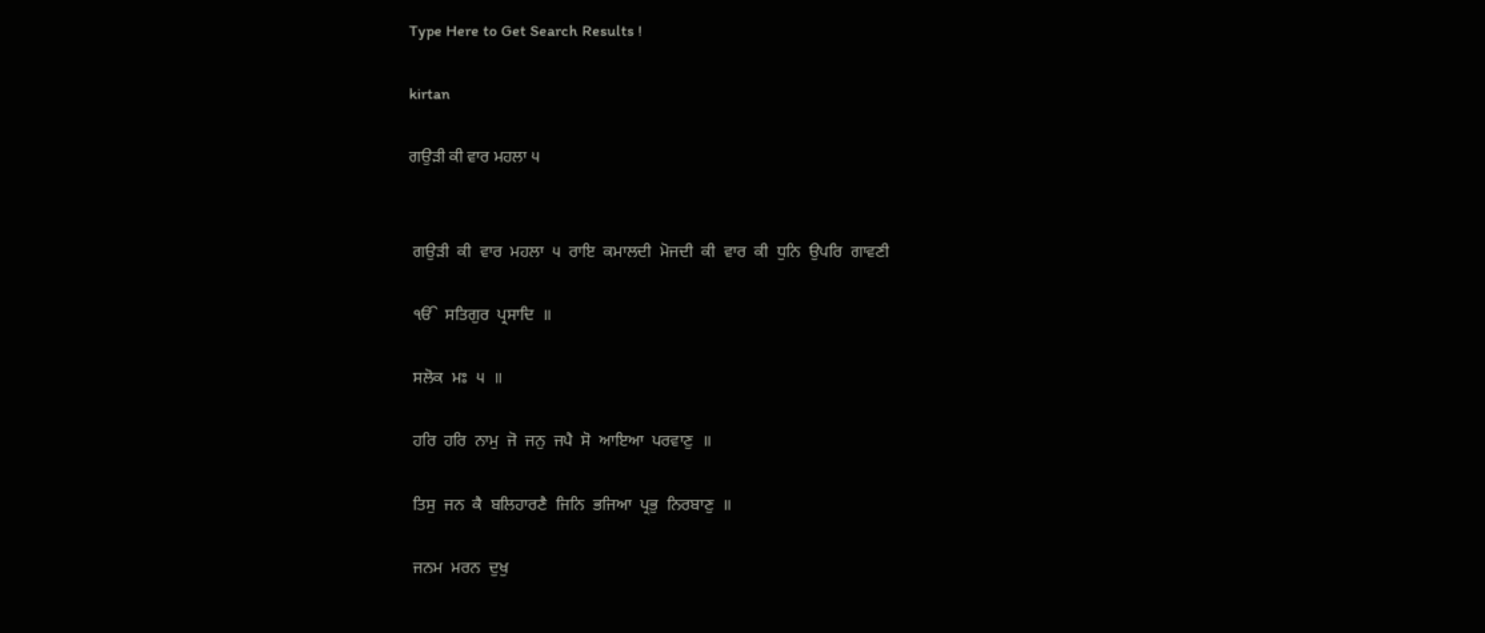Type Here to Get Search Results !

kirtan

ਗਉੜੀ ਕੀ ਵਾਰ ਮਹਲਾ ੫


 ਗਉੜੀ  ਕੀ  ਵਾਰ  ਮਹਲਾ  ੫  ਰਾਇ  ਕਮਾਲਦੀ  ਮੋਜਦੀ  ਕੀ  ਵਾਰ  ਕੀ  ਧੁਨਿ  ਉਪਰਿ  ਗਾਵਣੀ

 ੴ  ਸਤਿਗੁਰ  ਪ੍ਰਸਾਦਿ  ॥

 ਸਲੋਕ  ਮਃ  ੫  ॥

 ਹਰਿ  ਹਰਿ  ਨਾਮੁ  ਜੋ  ਜਨੁ  ਜਪੈ  ਸੋ  ਆਇਆ  ਪਰਵਾਣੁ  ॥

 ਤਿਸੁ  ਜਨ  ਕੈ  ਬਲਿਹਾਰਣੈ  ਜਿਨਿ  ਭਜਿਆ  ਪ੍ਰਭੁ  ਨਿਰਬਾਣੁ  ॥

 ਜਨਮ  ਮਰਨ  ਦੁਖੁ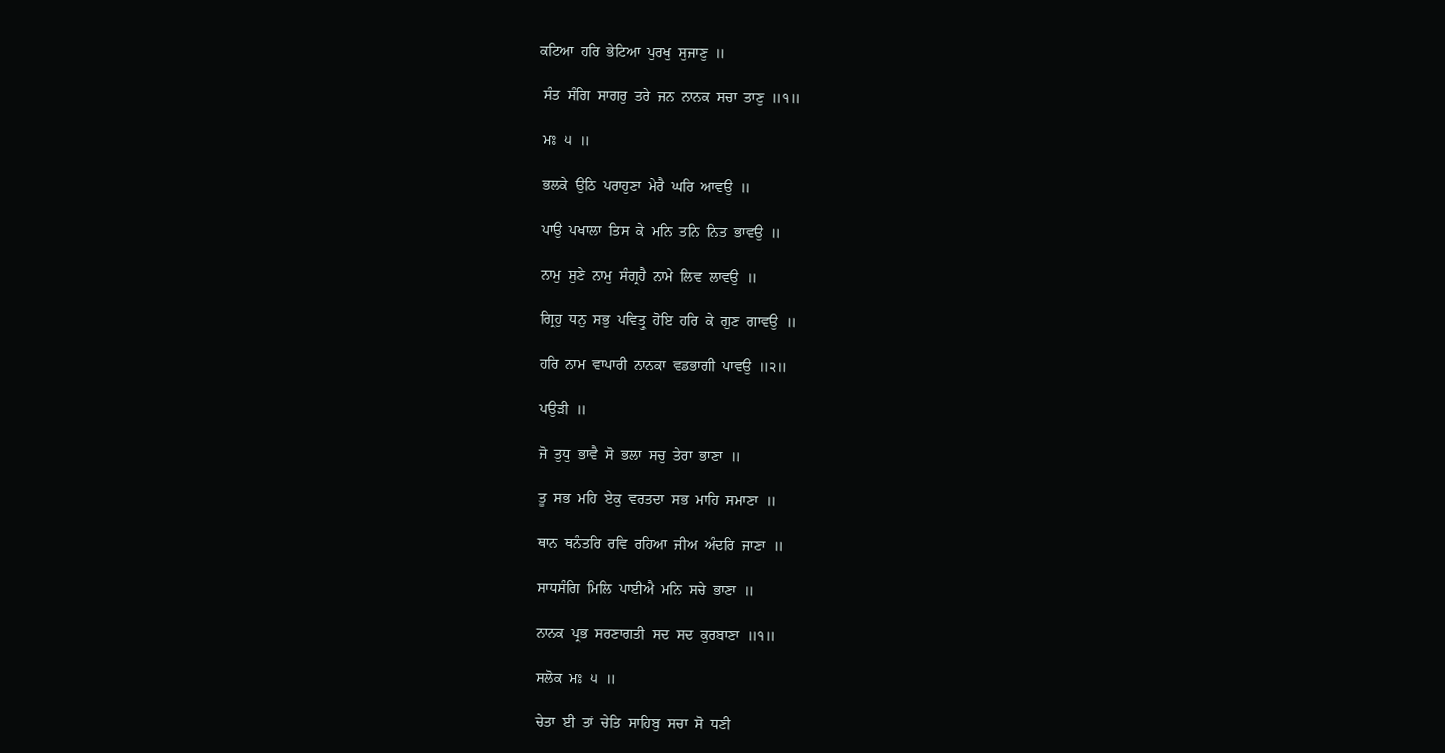ਕਟਿਆ  ਹਰਿ  ਭੇਟਿਆ  ਪੁਰਖੁ  ਸੁਜਾਣੁ  ॥

 ਸੰਤ  ਸੰਗਿ  ਸਾਗਰੁ  ਤਰੇ  ਜਨ  ਨਾਨਕ  ਸਚਾ  ਤਾਣੁ  ॥੧॥

 ਮਃ  ੫  ॥

 ਭਲਕੇ  ਉਠਿ  ਪਰਾਹੁਣਾ  ਮੇਰੈ  ਘਰਿ  ਆਵਉ  ॥

 ਪਾਉ  ਪਖਾਲਾ  ਤਿਸ  ਕੇ  ਮਨਿ  ਤਨਿ  ਨਿਤ  ਭਾਵਉ  ॥

 ਨਾਮੁ  ਸੁਣੇ  ਨਾਮੁ  ਸੰਗ੍ਰਹੈ  ਨਾਮੇ  ਲਿਵ  ਲਾਵਉ  ॥

 ਗ੍ਰਿਹੁ  ਧਨੁ  ਸਭੁ  ਪਵਿਤ੍ਰੁ  ਹੋਇ  ਹਰਿ  ਕੇ  ਗੁਣ  ਗਾਵਉ  ॥

 ਹਰਿ  ਨਾਮ  ਵਾਪਾਰੀ  ਨਾਨਕਾ  ਵਡਭਾਗੀ  ਪਾਵਉ  ॥੨॥

 ਪਉੜੀ  ॥

 ਜੋ  ਤੁਧੁ  ਭਾਵੈ  ਸੋ  ਭਲਾ  ਸਚੁ  ਤੇਰਾ  ਭਾਣਾ  ॥

 ਤੂ  ਸਭ  ਮਹਿ  ਏਕੁ  ਵਰਤਦਾ  ਸਭ  ਮਾਹਿ  ਸਮਾਣਾ  ॥

 ਥਾਨ  ਥਨੰਤਰਿ  ਰਵਿ  ਰਹਿਆ  ਜੀਅ  ਅੰਦਰਿ  ਜਾਣਾ  ॥

 ਸਾਧਸੰਗਿ  ਮਿਲਿ  ਪਾਈਐ  ਮਨਿ  ਸਚੇ  ਭਾਣਾ  ॥

 ਨਾਨਕ  ਪ੍ਰਭ  ਸਰਣਾਗਤੀ  ਸਦ  ਸਦ  ਕੁਰਬਾਣਾ  ॥੧॥

 ਸਲੋਕ  ਮਃ  ੫  ॥

 ਚੇਤਾ  ਈ  ਤਾਂ  ਚੇਤਿ  ਸਾਹਿਬੁ  ਸਚਾ  ਸੋ  ਧਣੀ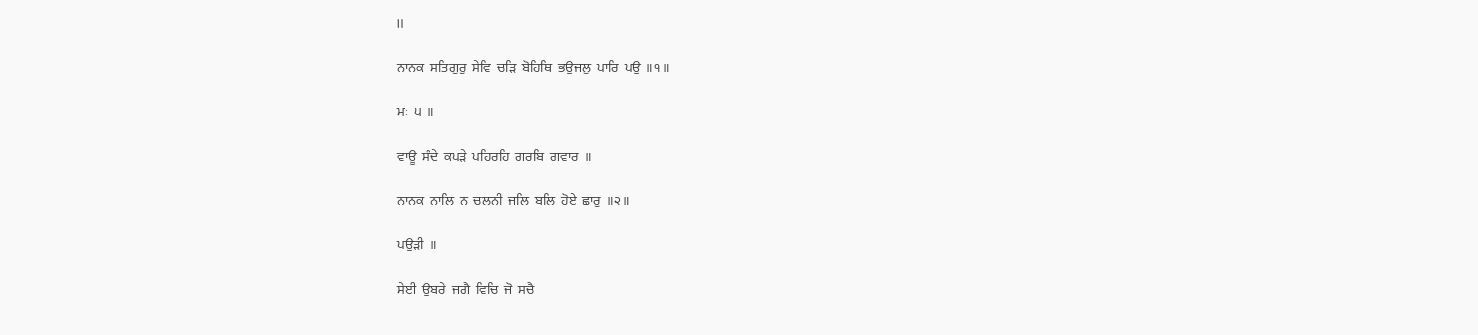॥

 ਨਾਨਕ  ਸਤਿਗੁਰੁ  ਸੇਵਿ  ਚੜਿ  ਬੋਹਿਥਿ  ਭਉਜਲੁ  ਪਾਰਿ  ਪਉ  ॥੧॥

 ਮਃ  ੫  ॥

 ਵਾਊ  ਸੰਦੇ  ਕਪੜੇ  ਪਹਿਰਹਿ  ਗਰਬਿ  ਗਵਾਰ  ॥

 ਨਾਨਕ  ਨਾਲਿ  ਨ  ਚਲਨੀ  ਜਲਿ  ਬਲਿ  ਹੋਏ  ਛਾਰੁ  ॥੨॥

 ਪਉੜੀ  ॥

 ਸੇਈ  ਉਬਰੇ  ਜਗੈ  ਵਿਚਿ  ਜੋ  ਸਚੈ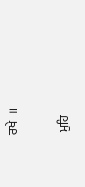ਰਖੇ  ॥

 ਮੁਹਿ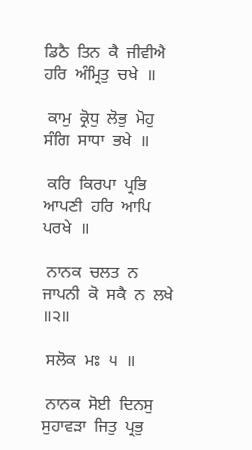ਡਿਠੈ  ਤਿਨ  ਕੈ  ਜੀਵੀਐ  ਹਰਿ  ਅੰਮ੍ਰਿਤੁ  ਚਖੇ  ॥

 ਕਾਮੁ  ਕ੍ਰੋਧੁ  ਲੋਭੁ  ਮੋਹੁ  ਸੰਗਿ  ਸਾਧਾ  ਭਖੇ  ॥

 ਕਰਿ  ਕਿਰਪਾ  ਪ੍ਰਭਿ  ਆਪਣੀ  ਹਰਿ  ਆਪਿ  ਪਰਖੇ  ॥

 ਨਾਨਕ  ਚਲਤ  ਨ  ਜਾਪਨੀ  ਕੋ  ਸਕੈ  ਨ  ਲਖੇ  ॥੨॥

 ਸਲੋਕ  ਮਃ  ੫  ॥

 ਨਾਨਕ  ਸੋਈ  ਦਿਨਸੁ  ਸੁਹਾਵੜਾ  ਜਿਤੁ  ਪ੍ਰਭੁ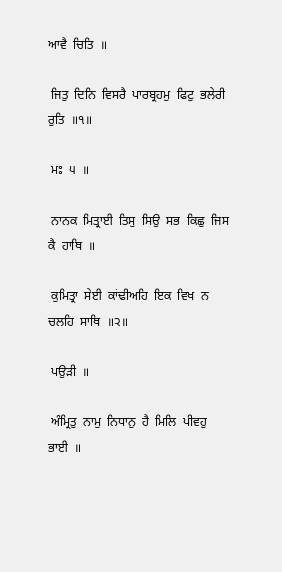ਆਵੈ  ਚਿਤਿ  ॥

 ਜਿਤੁ  ਦਿਨਿ  ਵਿਸਰੈ  ਪਾਰਬ੍ਰਹਮੁ  ਫਿਟੁ  ਭਲੇਰੀ  ਰੁਤਿ  ॥੧॥

 ਮਃ  ੫  ॥

 ਨਾਨਕ  ਮਿਤ੍ਰਾਈ  ਤਿਸੁ  ਸਿਉ  ਸਭ  ਕਿਛੁ  ਜਿਸ  ਕੈ  ਹਾਥਿ  ॥

 ਕੁਮਿਤ੍ਰਾ  ਸੇਈ  ਕਾਂਢੀਅਹਿ  ਇਕ  ਵਿਖ  ਨ  ਚਲਹਿ  ਸਾਥਿ  ॥੨॥

 ਪਉੜੀ  ॥

 ਅੰਮ੍ਰਿਤੁ  ਨਾਮੁ  ਨਿਧਾਨੁ  ਹੈ  ਮਿਲਿ  ਪੀਵਹੁ  ਭਾਈ  ॥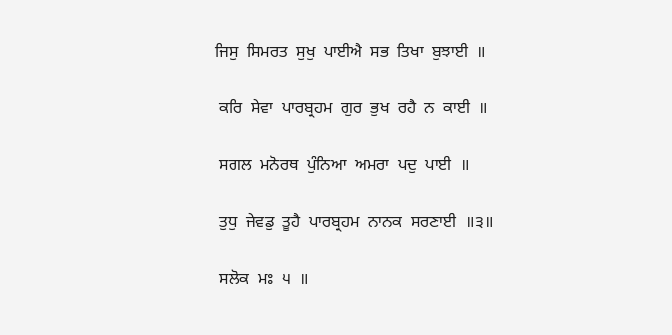ਜਿਸੁ  ਸਿਮਰਤ  ਸੁਖੁ  ਪਾਈਐ  ਸਭ  ਤਿਖਾ  ਬੁਝਾਈ  ॥

 ਕਰਿ  ਸੇਵਾ  ਪਾਰਬ੍ਰਹਮ  ਗੁਰ  ਭੁਖ  ਰਹੈ  ਨ  ਕਾਈ  ॥

 ਸਗਲ  ਮਨੋਰਥ  ਪੁੰਨਿਆ  ਅਮਰਾ  ਪਦੁ  ਪਾਈ  ॥

 ਤੁਧੁ  ਜੇਵਡੁ  ਤੂਹੈ  ਪਾਰਬ੍ਰਹਮ  ਨਾਨਕ  ਸਰਣਾਈ  ॥੩॥

 ਸਲੋਕ  ਮਃ  ੫  ॥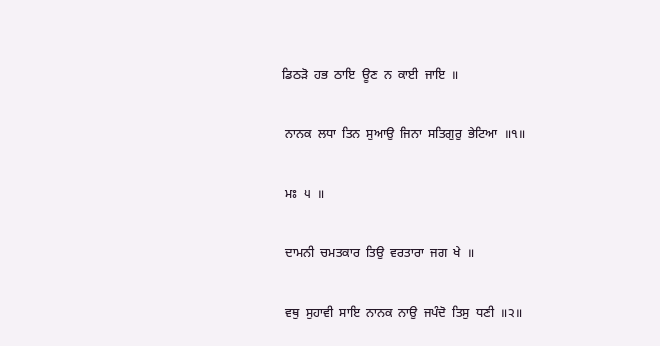ਡਿਠੜੋ  ਹਭ  ਠਾਇ  ਊਣ  ਨ  ਕਾਈ  ਜਾਇ  ॥

 ਨਾਨਕ  ਲਧਾ  ਤਿਨ  ਸੁਆਉ  ਜਿਨਾ  ਸਤਿਗੁਰੁ  ਭੇਟਿਆ  ॥੧॥

 ਮਃ  ੫  ॥

 ਦਾਮਨੀ  ਚਮਤਕਾਰ  ਤਿਉ  ਵਰਤਾਰਾ  ਜਗ  ਖੇ  ॥

 ਵਥੁ  ਸੁਹਾਵੀ  ਸਾਇ  ਨਾਨਕ  ਨਾਉ  ਜਪੰਦੋ  ਤਿਸੁ  ਧਣੀ  ॥੨॥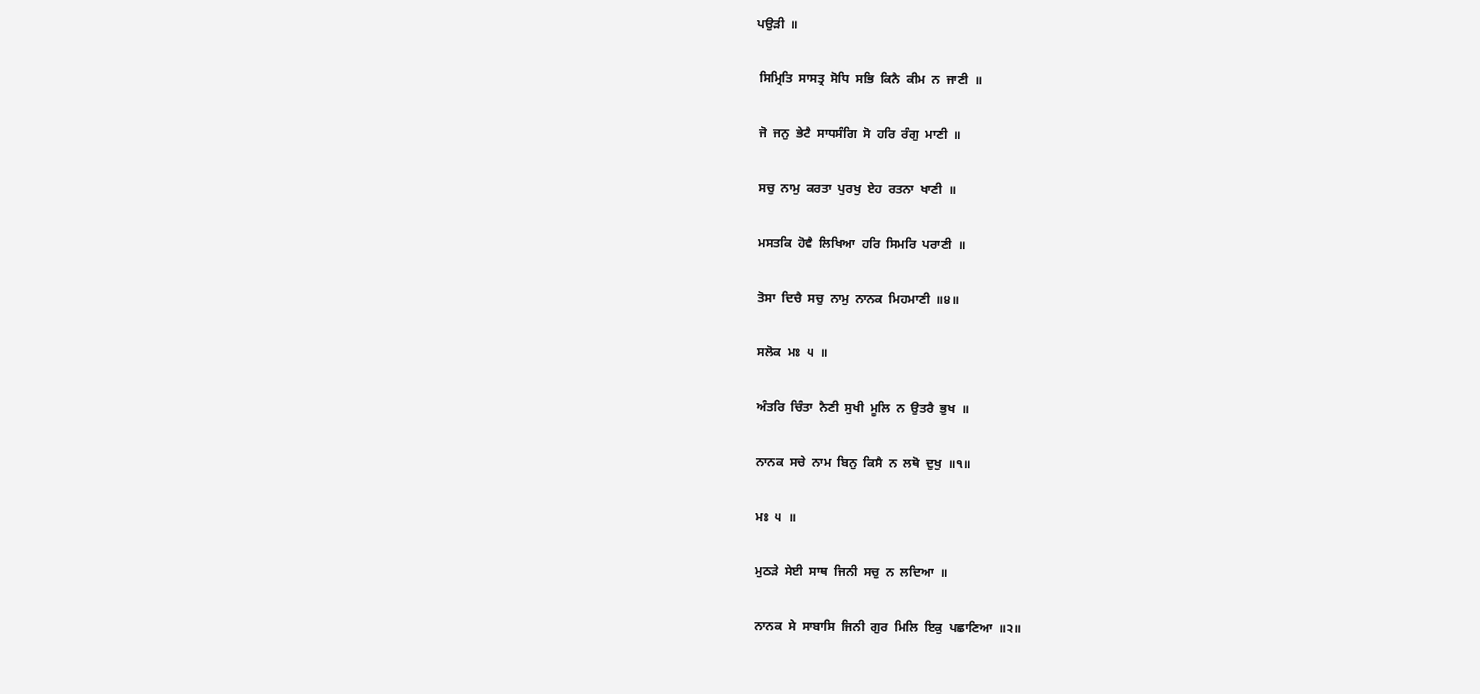ਪਉੜੀ  ॥

 ਸਿਮ੍ਰਿਤਿ  ਸਾਸਤ੍ਰ  ਸੋਧਿ  ਸਭਿ  ਕਿਨੈ  ਕੀਮ  ਨ  ਜਾਣੀ  ॥

 ਜੋ  ਜਨੁ  ਭੇਟੈ  ਸਾਧਸੰਗਿ  ਸੋ  ਹਰਿ  ਰੰਗੁ  ਮਾਣੀ  ॥

 ਸਚੁ  ਨਾਮੁ  ਕਰਤਾ  ਪੁਰਖੁ  ਏਹ  ਰਤਨਾ  ਖਾਣੀ  ॥

 ਮਸਤਕਿ  ਹੋਵੈ  ਲਿਖਿਆ  ਹਰਿ  ਸਿਮਰਿ  ਪਰਾਣੀ  ॥

 ਤੋਸਾ  ਦਿਚੈ  ਸਚੁ  ਨਾਮੁ  ਨਾਨਕ  ਮਿਹਮਾਣੀ  ॥੪॥

 ਸਲੋਕ  ਮਃ  ੫  ॥

 ਅੰਤਰਿ  ਚਿੰਤਾ  ਨੈਣੀ  ਸੁਖੀ  ਮੂਲਿ  ਨ  ਉਤਰੈ  ਭੁਖ  ॥

 ਨਾਨਕ  ਸਚੇ  ਨਾਮ  ਬਿਨੁ  ਕਿਸੈ  ਨ  ਲਥੋ  ਦੁਖੁ  ॥੧॥

 ਮਃ  ੫  ॥

 ਮੁਠੜੇ  ਸੇਈ  ਸਾਥ  ਜਿਨੀ  ਸਚੁ  ਨ  ਲਦਿਆ  ॥

 ਨਾਨਕ  ਸੇ  ਸਾਬਾਸਿ  ਜਿਨੀ  ਗੁਰ  ਮਿਲਿ  ਇਕੁ  ਪਛਾਣਿਆ  ॥੨॥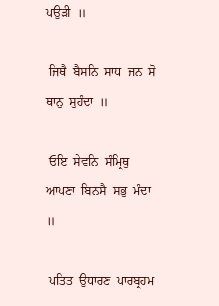ਪਉੜੀ  ॥

 ਜਿਥੈ  ਬੈਸਨਿ  ਸਾਧ  ਜਨ  ਸੋ  ਥਾਨੁ  ਸੁਹੰਦਾ  ॥

 ਓਇ  ਸੇਵਨਿ  ਸੰਮ੍ਰਿਥੁ  ਆਪਣਾ  ਬਿਨਸੈ  ਸਭੁ  ਮੰਦਾ  ॥

 ਪਤਿਤ  ਉਧਾਰਣ  ਪਾਰਬ੍ਰਹਮ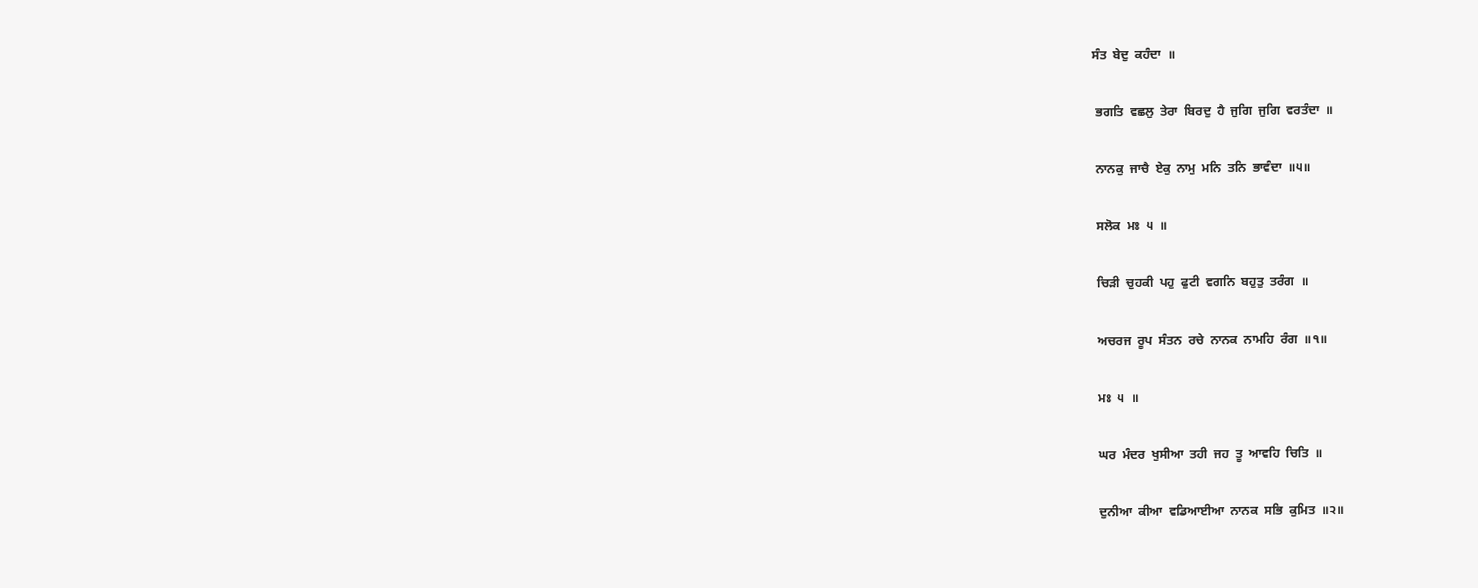ਸੰਤ  ਬੇਦੁ  ਕਹੰਦਾ  ॥

 ਭਗਤਿ  ਵਛਲੁ  ਤੇਰਾ  ਬਿਰਦੁ  ਹੈ  ਜੁਗਿ  ਜੁਗਿ  ਵਰਤੰਦਾ  ॥

 ਨਾਨਕੁ  ਜਾਚੈ  ਏਕੁ  ਨਾਮੁ  ਮਨਿ  ਤਨਿ  ਭਾਵੰਦਾ  ॥੫॥

 ਸਲੋਕ  ਮਃ  ੫  ॥

 ਚਿੜੀ  ਚੁਹਕੀ  ਪਹੁ  ਫੁਟੀ  ਵਗਨਿ  ਬਹੁਤੁ  ਤਰੰਗ  ॥

 ਅਚਰਜ  ਰੂਪ  ਸੰਤਨ  ਰਚੇ  ਨਾਨਕ  ਨਾਮਹਿ  ਰੰਗ  ॥੧॥

 ਮਃ  ੫  ॥

 ਘਰ  ਮੰਦਰ  ਖੁਸੀਆ  ਤਹੀ  ਜਹ  ਤੂ  ਆਵਹਿ  ਚਿਤਿ  ॥

 ਦੁਨੀਆ  ਕੀਆ  ਵਡਿਆਈਆ  ਨਾਨਕ  ਸਭਿ  ਕੁਮਿਤ  ॥੨॥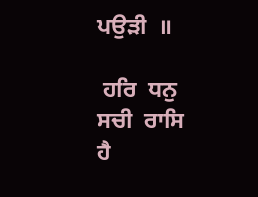ਪਉੜੀ  ॥

 ਹਰਿ  ਧਨੁ  ਸਚੀ  ਰਾਸਿ  ਹੈ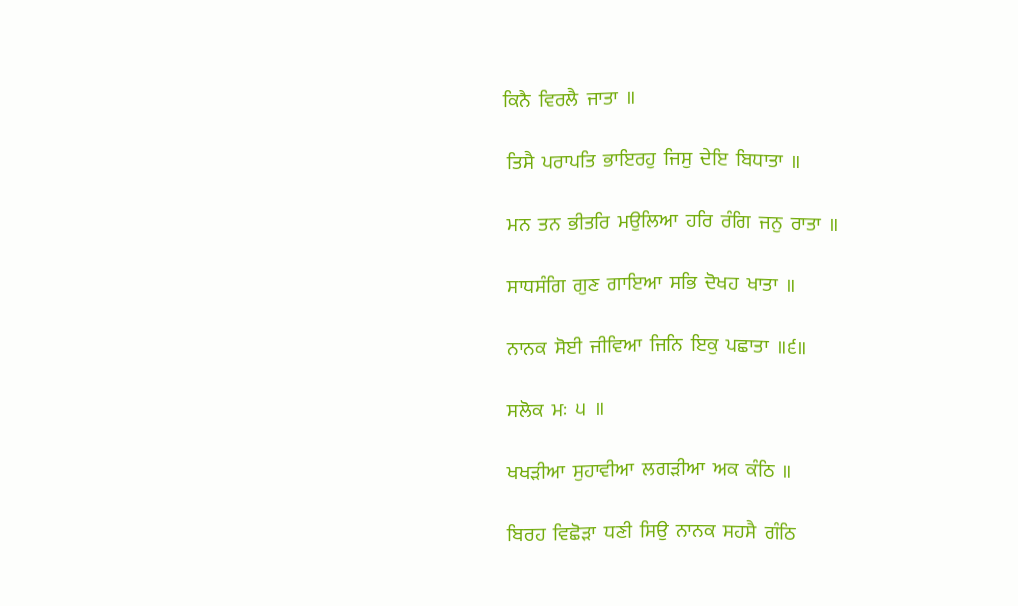ਕਿਨੈ  ਵਿਰਲੈ  ਜਾਤਾ  ॥

 ਤਿਸੈ  ਪਰਾਪਤਿ  ਭਾਇਰਹੁ  ਜਿਸੁ  ਦੇਇ  ਬਿਧਾਤਾ  ॥

 ਮਨ  ਤਨ  ਭੀਤਰਿ  ਮਉਲਿਆ  ਹਰਿ  ਰੰਗਿ  ਜਨੁ  ਰਾਤਾ  ॥

 ਸਾਧਸੰਗਿ  ਗੁਣ  ਗਾਇਆ  ਸਭਿ  ਦੋਖਹ  ਖਾਤਾ  ॥

 ਨਾਨਕ  ਸੋਈ  ਜੀਵਿਆ  ਜਿਨਿ  ਇਕੁ  ਪਛਾਤਾ  ॥੬॥

 ਸਲੋਕ  ਮਃ  ੫  ॥

 ਖਖੜੀਆ  ਸੁਹਾਵੀਆ  ਲਗੜੀਆ  ਅਕ  ਕੰਠਿ  ॥

 ਬਿਰਹ  ਵਿਛੋੜਾ  ਧਣੀ  ਸਿਉ  ਨਾਨਕ  ਸਹਸੈ  ਗੰਠਿ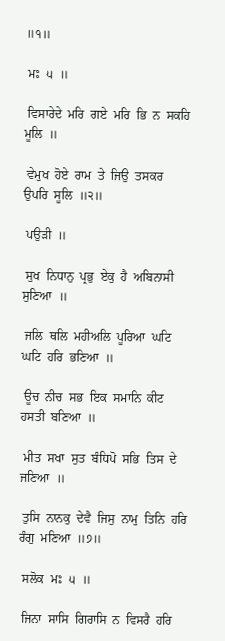॥੧॥

 ਮਃ  ੫  ॥

 ਵਿਸਾਰੇਦੇ  ਮਰਿ  ਗਏ  ਮਰਿ  ਭਿ  ਨ  ਸਕਹਿ  ਮੂਲਿ  ॥

 ਵੇਮੁਖ  ਹੋਏ  ਰਾਮ  ਤੇ  ਜਿਉ  ਤਸਕਰ  ਉਪਰਿ  ਸੂਲਿ  ॥੨॥

 ਪਉੜੀ  ॥

 ਸੁਖ  ਨਿਧਾਨੁ  ਪ੍ਰਭੁ  ਏਕੁ  ਹੈ  ਅਬਿਨਾਸੀ  ਸੁਣਿਆ  ॥

 ਜਲਿ  ਥਲਿ  ਮਹੀਅਲਿ  ਪੂਰਿਆ  ਘਟਿ  ਘਟਿ  ਹਰਿ  ਭਣਿਆ  ॥

 ਊਚ  ਨੀਚ  ਸਭ  ਇਕ  ਸਮਾਨਿ  ਕੀਟ  ਹਸਤੀ  ਬਣਿਆ  ॥

 ਮੀਤ  ਸਖਾ  ਸੁਤ  ਬੰਧਿਪੋ  ਸਭਿ  ਤਿਸ  ਦੇ  ਜਣਿਆ  ॥

 ਤੁਸਿ  ਨਾਨਕੁ  ਦੇਵੈ  ਜਿਸੁ  ਨਾਮੁ  ਤਿਨਿ  ਹਰਿ  ਰੰਗੁ  ਮਣਿਆ  ॥੭॥

 ਸਲੋਕ  ਮਃ  ੫  ॥

 ਜਿਨਾ  ਸਾਸਿ  ਗਿਰਾਸਿ  ਨ  ਵਿਸਰੈ  ਹਰਿ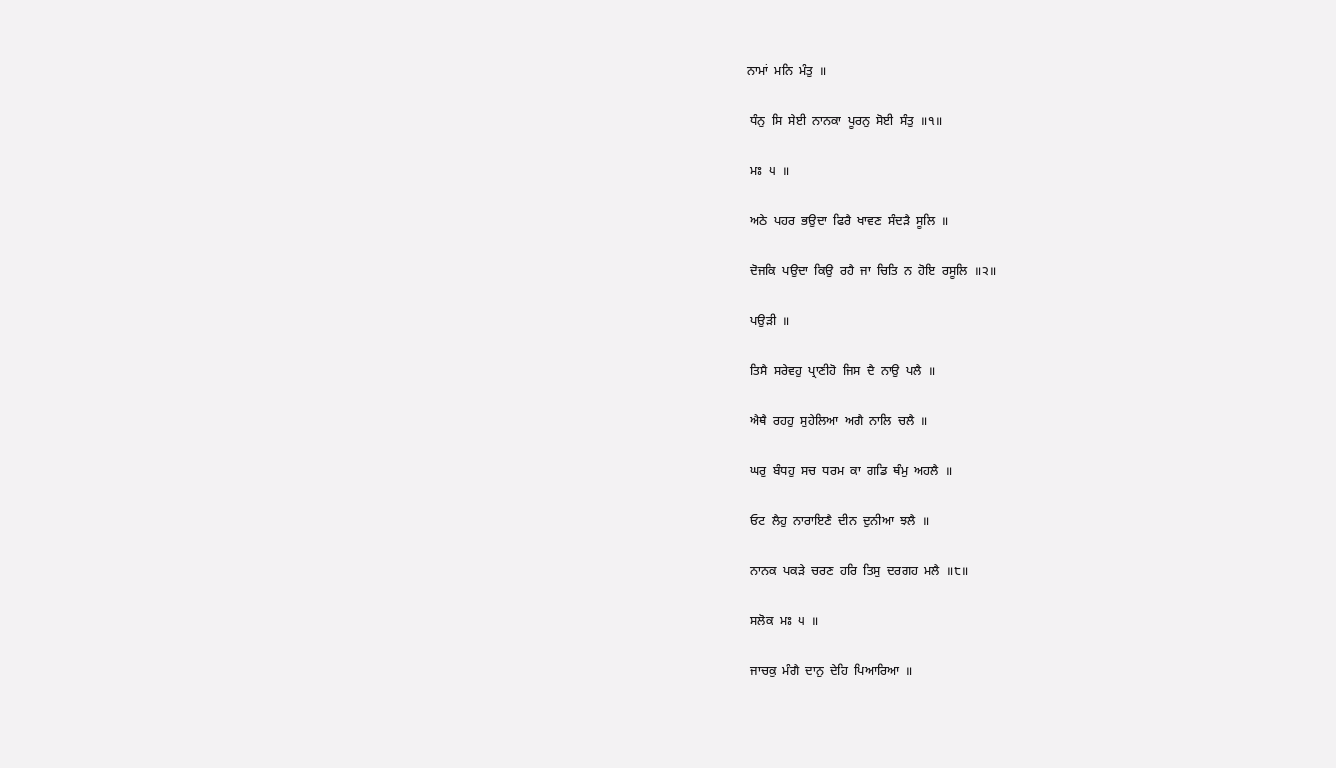ਨਾਮਾਂ  ਮਨਿ  ਮੰਤੁ  ॥

 ਧੰਨੁ  ਸਿ  ਸੇਈ  ਨਾਨਕਾ  ਪੂਰਨੁ  ਸੋਈ  ਸੰਤੁ  ॥੧॥

 ਮਃ  ੫  ॥

 ਅਠੇ  ਪਹਰ  ਭਉਦਾ  ਫਿਰੈ  ਖਾਵਣ  ਸੰਦੜੈ  ਸੂਲਿ  ॥

 ਦੋਜਕਿ  ਪਉਦਾ  ਕਿਉ  ਰਹੈ  ਜਾ  ਚਿਤਿ  ਨ  ਹੋਇ  ਰਸੂਲਿ  ॥੨॥

 ਪਉੜੀ  ॥

 ਤਿਸੈ  ਸਰੇਵਹੁ  ਪ੍ਰਾਣੀਹੋ  ਜਿਸ  ਦੈ  ਨਾਉ  ਪਲੈ  ॥

 ਐਥੈ  ਰਹਹੁ  ਸੁਹੇਲਿਆ  ਅਗੈ  ਨਾਲਿ  ਚਲੈ  ॥

 ਘਰੁ  ਬੰਧਹੁ  ਸਚ  ਧਰਮ  ਕਾ  ਗਡਿ  ਥੰਮੁ  ਅਹਲੈ  ॥

 ਓਟ  ਲੈਹੁ  ਨਾਰਾਇਣੈ  ਦੀਨ  ਦੁਨੀਆ  ਝਲੈ  ॥

 ਨਾਨਕ  ਪਕੜੇ  ਚਰਣ  ਹਰਿ  ਤਿਸੁ  ਦਰਗਹ  ਮਲੈ  ॥੮॥

 ਸਲੋਕ  ਮਃ  ੫  ॥

 ਜਾਚਕੁ  ਮੰਗੈ  ਦਾਨੁ  ਦੇਹਿ  ਪਿਆਰਿਆ  ॥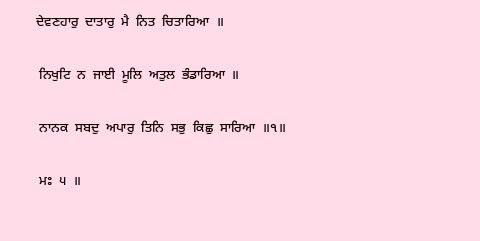ਦੇਵਣਹਾਰੁ  ਦਾਤਾਰੁ  ਮੈ  ਨਿਤ  ਚਿਤਾਰਿਆ  ॥

 ਨਿਖੁਟਿ  ਨ  ਜਾਈ  ਮੂਲਿ  ਅਤੁਲ  ਭੰਡਾਰਿਆ  ॥

 ਨਾਨਕ  ਸਬਦੁ  ਅਪਾਰੁ  ਤਿਨਿ  ਸਭੁ  ਕਿਛੁ  ਸਾਰਿਆ  ॥੧॥

 ਮਃ  ੫  ॥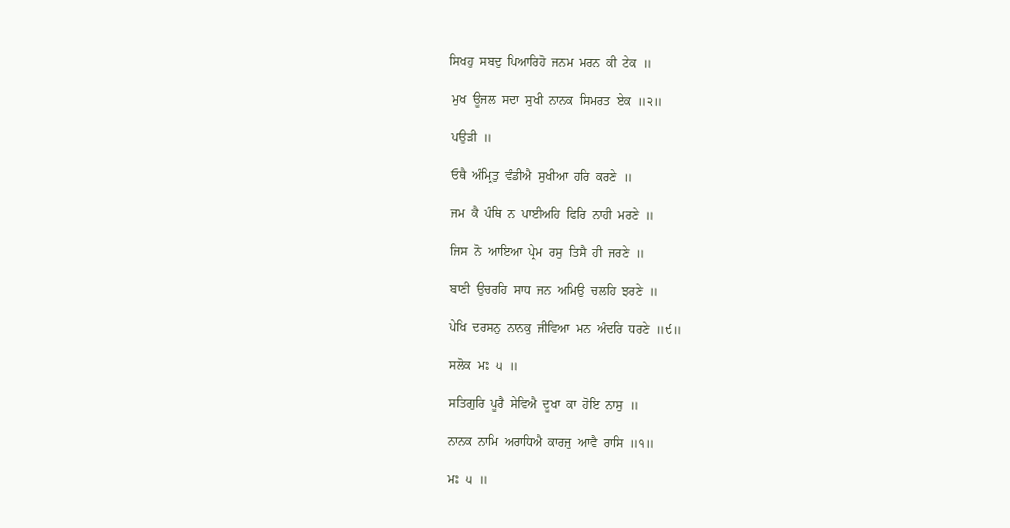ਸਿਖਹੁ  ਸਬਦੁ  ਪਿਆਰਿਹੋ  ਜਨਮ  ਮਰਨ  ਕੀ  ਟੇਕ  ॥

 ਮੁਖ  ਊਜਲ  ਸਦਾ  ਸੁਖੀ  ਨਾਨਕ  ਸਿਮਰਤ  ਏਕ  ॥੨॥

 ਪਉੜੀ  ॥

 ਓਥੈ  ਅੰਮ੍ਰਿਤੁ  ਵੰਡੀਐ  ਸੁਖੀਆ  ਹਰਿ  ਕਰਣੇ  ॥

 ਜਮ  ਕੈ  ਪੰਥਿ  ਨ  ਪਾਈਅਹਿ  ਫਿਰਿ  ਨਾਹੀ  ਮਰਣੇ  ॥

 ਜਿਸ  ਨੋ  ਆਇਆ  ਪ੍ਰੇਮ  ਰਸੁ  ਤਿਸੈ  ਹੀ  ਜਰਣੇ  ॥

 ਬਾਣੀ  ਉਚਰਹਿ  ਸਾਧ  ਜਨ  ਅਮਿਉ  ਚਲਹਿ  ਝਰਣੇ  ॥

 ਪੇਖਿ  ਦਰਸਨੁ  ਨਾਨਕੁ  ਜੀਵਿਆ  ਮਨ  ਅੰਦਰਿ  ਧਰਣੇ  ॥੯॥

 ਸਲੋਕ  ਮਃ  ੫  ॥

 ਸਤਿਗੁਰਿ  ਪੂਰੈ  ਸੇਵਿਐ  ਦੂਖਾ  ਕਾ  ਹੋਇ  ਨਾਸੁ  ॥

 ਨਾਨਕ  ਨਾਮਿ  ਅਰਾਧਿਐ  ਕਾਰਜੁ  ਆਵੈ  ਰਾਸਿ  ॥੧॥

 ਮਃ  ੫  ॥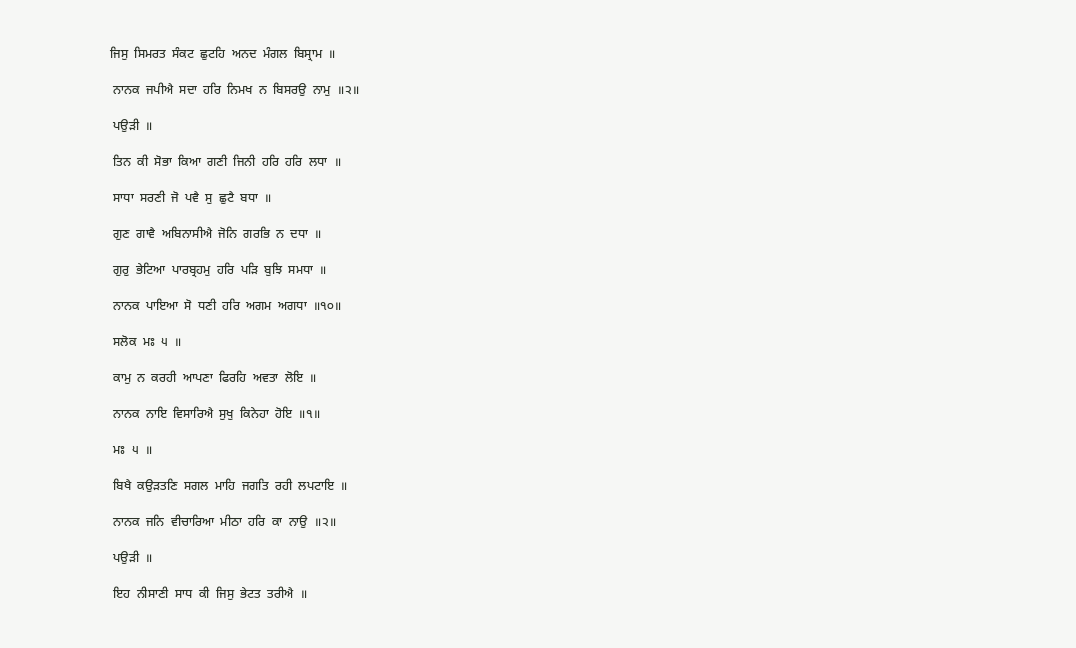ਜਿਸੁ  ਸਿਮਰਤ  ਸੰਕਟ  ਛੁਟਹਿ  ਅਨਦ  ਮੰਗਲ  ਬਿਸ੍ਰਾਮ  ॥

 ਨਾਨਕ  ਜਪੀਐ  ਸਦਾ  ਹਰਿ  ਨਿਮਖ  ਨ  ਬਿਸਰਉ  ਨਾਮੁ  ॥੨॥

 ਪਉੜੀ  ॥

 ਤਿਨ  ਕੀ  ਸੋਭਾ  ਕਿਆ  ਗਣੀ  ਜਿਨੀ  ਹਰਿ  ਹਰਿ  ਲਧਾ  ॥

 ਸਾਧਾ  ਸਰਣੀ  ਜੋ  ਪਵੈ  ਸੁ  ਛੁਟੈ  ਬਧਾ  ॥

 ਗੁਣ  ਗਾਵੈ  ਅਬਿਨਾਸੀਐ  ਜੋਨਿ  ਗਰਭਿ  ਨ  ਦਧਾ  ॥

 ਗੁਰੁ  ਭੇਟਿਆ  ਪਾਰਬ੍ਰਹਮੁ  ਹਰਿ  ਪੜਿ  ਬੁਝਿ  ਸਮਧਾ  ॥

 ਨਾਨਕ  ਪਾਇਆ  ਸੋ  ਧਣੀ  ਹਰਿ  ਅਗਮ  ਅਗਧਾ  ॥੧੦॥

 ਸਲੋਕ  ਮਃ  ੫  ॥

 ਕਾਮੁ  ਨ  ਕਰਹੀ  ਆਪਣਾ  ਫਿਰਹਿ  ਅਵਤਾ  ਲੋਇ  ॥

 ਨਾਨਕ  ਨਾਇ  ਵਿਸਾਰਿਐ  ਸੁਖੁ  ਕਿਨੇਹਾ  ਹੋਇ  ॥੧॥

 ਮਃ  ੫  ॥

 ਬਿਖੈ  ਕਉੜਤਣਿ  ਸਗਲ  ਮਾਹਿ  ਜਗਤਿ  ਰਹੀ  ਲਪਟਾਇ  ॥

 ਨਾਨਕ  ਜਨਿ  ਵੀਚਾਰਿਆ  ਮੀਠਾ  ਹਰਿ  ਕਾ  ਨਾਉ  ॥੨॥

 ਪਉੜੀ  ॥

 ਇਹ  ਨੀਸਾਣੀ  ਸਾਧ  ਕੀ  ਜਿਸੁ  ਭੇਟਤ  ਤਰੀਐ  ॥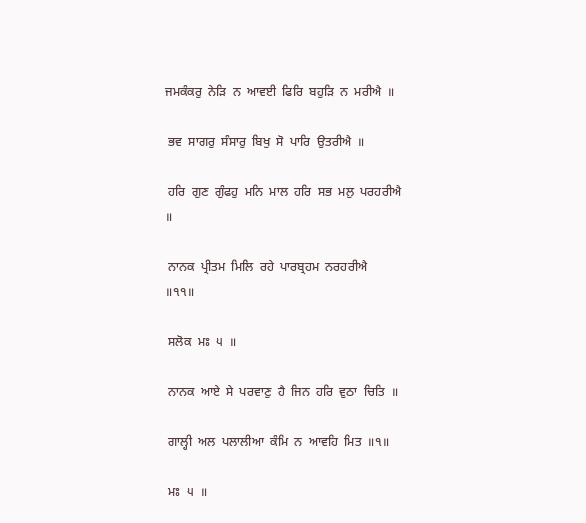ਜਮਕੰਕਰੁ  ਨੇੜਿ  ਨ  ਆਵਈ  ਫਿਰਿ  ਬਹੁੜਿ  ਨ  ਮਰੀਐ  ॥

 ਭਵ  ਸਾਗਰੁ  ਸੰਸਾਰੁ  ਬਿਖੁ  ਸੋ  ਪਾਰਿ  ਉਤਰੀਐ  ॥

 ਹਰਿ  ਗੁਣ  ਗੁੰਫਹੁ  ਮਨਿ  ਮਾਲ  ਹਰਿ  ਸਭ  ਮਲੁ  ਪਰਹਰੀਐ  ॥

 ਨਾਨਕ  ਪ੍ਰੀਤਮ  ਮਿਲਿ  ਰਹੇ  ਪਾਰਬ੍ਰਹਮ  ਨਰਹਰੀਐ  ॥੧੧॥

 ਸਲੋਕ  ਮਃ  ੫  ॥

 ਨਾਨਕ  ਆਏ  ਸੇ  ਪਰਵਾਣੁ  ਹੈ  ਜਿਨ  ਹਰਿ  ਵੁਠਾ  ਚਿਤਿ  ॥

 ਗਾਲ੍ਹੀ  ਅਲ  ਪਲਾਲੀਆ  ਕੰਮਿ  ਨ  ਆਵਹਿ  ਮਿਤ  ॥੧॥

 ਮਃ  ੫  ॥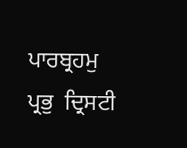ਪਾਰਬ੍ਰਹਮੁ  ਪ੍ਰਭੁ  ਦ੍ਰਿਸਟੀ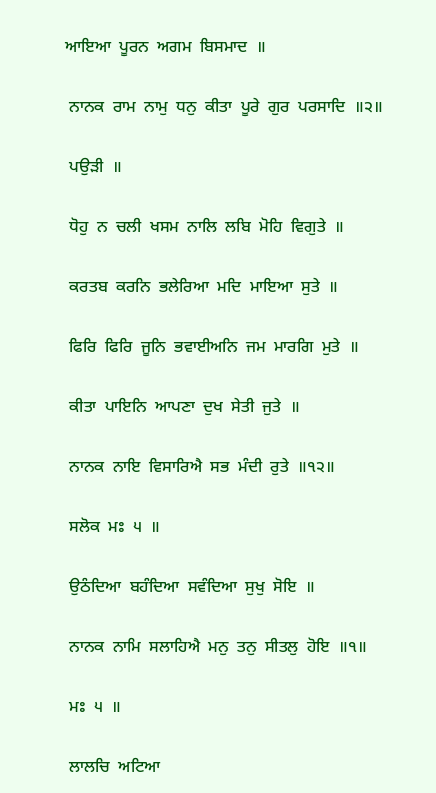ਆਇਆ  ਪੂਰਨ  ਅਗਮ  ਬਿਸਮਾਦ  ॥

 ਨਾਨਕ  ਰਾਮ  ਨਾਮੁ  ਧਨੁ  ਕੀਤਾ  ਪੂਰੇ  ਗੁਰ  ਪਰਸਾਦਿ  ॥੨॥

 ਪਉੜੀ  ॥

 ਧੋਹੁ  ਨ  ਚਲੀ  ਖਸਮ  ਨਾਲਿ  ਲਬਿ  ਮੋਹਿ  ਵਿਗੁਤੇ  ॥

 ਕਰਤਬ  ਕਰਨਿ  ਭਲੇਰਿਆ  ਮਦਿ  ਮਾਇਆ  ਸੁਤੇ  ॥

 ਫਿਰਿ  ਫਿਰਿ  ਜੂਨਿ  ਭਵਾਈਅਨਿ  ਜਮ  ਮਾਰਗਿ  ਮੁਤੇ  ॥

 ਕੀਤਾ  ਪਾਇਨਿ  ਆਪਣਾ  ਦੁਖ  ਸੇਤੀ  ਜੁਤੇ  ॥

 ਨਾਨਕ  ਨਾਇ  ਵਿਸਾਰਿਐ  ਸਭ  ਮੰਦੀ  ਰੁਤੇ  ॥੧੨॥

 ਸਲੋਕ  ਮਃ  ੫  ॥

 ਉਠੰਦਿਆ  ਬਹੰਦਿਆ  ਸਵੰਦਿਆ  ਸੁਖੁ  ਸੋਇ  ॥

 ਨਾਨਕ  ਨਾਮਿ  ਸਲਾਹਿਐ  ਮਨੁ  ਤਨੁ  ਸੀਤਲੁ  ਹੋਇ  ॥੧॥

 ਮਃ  ੫  ॥

 ਲਾਲਚਿ  ਅਟਿਆ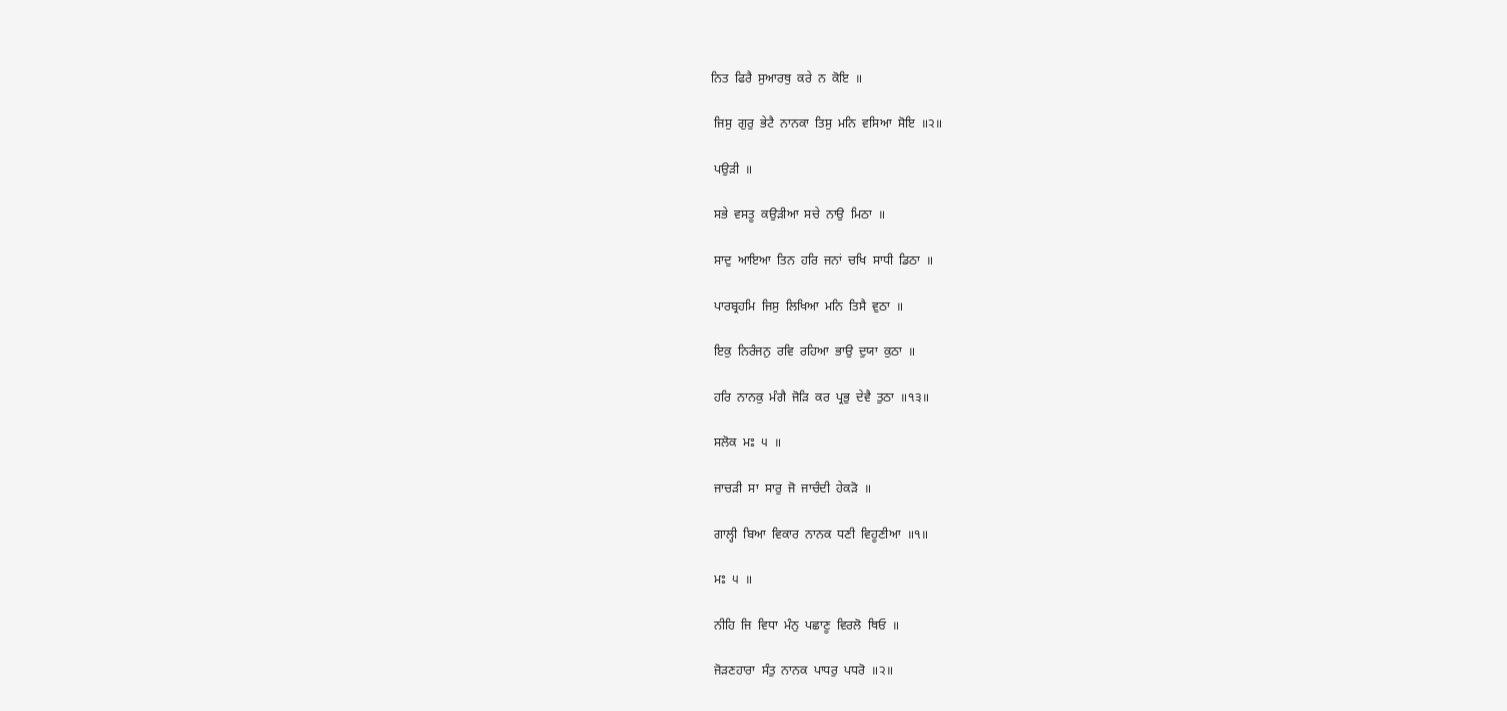ਨਿਤ  ਫਿਰੈ  ਸੁਆਰਥੁ  ਕਰੇ  ਨ  ਕੋਇ  ॥

 ਜਿਸੁ  ਗੁਰੁ  ਭੇਟੈ  ਨਾਨਕਾ  ਤਿਸੁ  ਮਨਿ  ਵਸਿਆ  ਸੋਇ  ॥੨॥

 ਪਉੜੀ  ॥

 ਸਭੇ  ਵਸਤੂ  ਕਉੜੀਆ  ਸਚੇ  ਨਾਉ  ਮਿਠਾ  ॥

 ਸਾਦੁ  ਆਇਆ  ਤਿਨ  ਹਰਿ  ਜਨਾਂ  ਚਖਿ  ਸਾਧੀ  ਡਿਠਾ  ॥

 ਪਾਰਬ੍ਰਹਮਿ  ਜਿਸੁ  ਲਿਖਿਆ  ਮਨਿ  ਤਿਸੈ  ਵੁਠਾ  ॥

 ਇਕੁ  ਨਿਰੰਜਨੁ  ਰਵਿ  ਰਹਿਆ  ਭਾਉ  ਦੁਯਾ  ਕੁਠਾ  ॥

 ਹਰਿ  ਨਾਨਕੁ  ਮੰਗੈ  ਜੋੜਿ  ਕਰ  ਪ੍ਰਭੁ  ਦੇਵੈ  ਤੁਠਾ  ॥੧੩॥

 ਸਲੋਕ  ਮਃ  ੫  ॥

 ਜਾਚੜੀ  ਸਾ  ਸਾਰੁ  ਜੋ  ਜਾਚੰਦੀ  ਹੇਕੜੋ  ॥

 ਗਾਲ੍ਹੀ  ਬਿਆ  ਵਿਕਾਰ  ਨਾਨਕ  ਧਣੀ  ਵਿਹੂਣੀਆ  ॥੧॥

 ਮਃ  ੫  ॥

 ਨੀਹਿ  ਜਿ  ਵਿਧਾ  ਮੰਨੁ  ਪਛਾਣੂ  ਵਿਰਲੋ  ਥਿਓ  ॥

 ਜੋੜਣਹਾਰਾ  ਸੰਤੁ  ਨਾਨਕ  ਪਾਧਰੁ  ਪਧਰੋ  ॥੨॥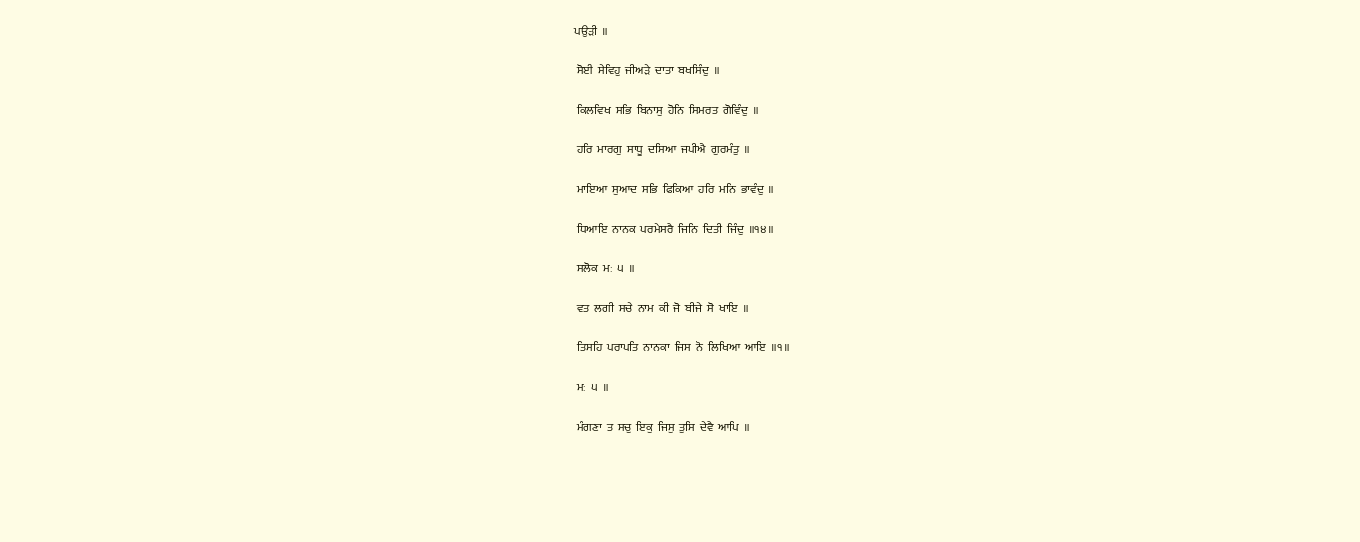ਪਉੜੀ  ॥

 ਸੋਈ  ਸੇਵਿਹੁ  ਜੀਅੜੇ  ਦਾਤਾ  ਬਖਸਿੰਦੁ  ॥

 ਕਿਲਵਿਖ  ਸਭਿ  ਬਿਨਾਸੁ  ਹੋਨਿ  ਸਿਮਰਤ  ਗੋਵਿੰਦੁ  ॥

 ਹਰਿ  ਮਾਰਗੁ  ਸਾਧੂ  ਦਸਿਆ  ਜਪੀਐ  ਗੁਰਮੰਤੁ  ॥

 ਮਾਇਆ  ਸੁਆਦ  ਸਭਿ  ਫਿਕਿਆ  ਹਰਿ  ਮਨਿ  ਭਾਵੰਦੁ  ॥

 ਧਿਆਇ  ਨਾਨਕ  ਪਰਮੇਸਰੈ  ਜਿਨਿ  ਦਿਤੀ  ਜਿੰਦੁ  ॥੧੪॥

 ਸਲੋਕ  ਮਃ  ੫  ॥

 ਵਤ  ਲਗੀ  ਸਚੇ  ਨਾਮ  ਕੀ  ਜੋ  ਬੀਜੇ  ਸੋ  ਖਾਇ  ॥

 ਤਿਸਹਿ  ਪਰਾਪਤਿ  ਨਾਨਕਾ  ਜਿਸ  ਨੋ  ਲਿਖਿਆ  ਆਇ  ॥੧॥

 ਮਃ  ੫  ॥

 ਮੰਗਣਾ  ਤ  ਸਚੁ  ਇਕੁ  ਜਿਸੁ  ਤੁਸਿ  ਦੇਵੈ  ਆਪਿ  ॥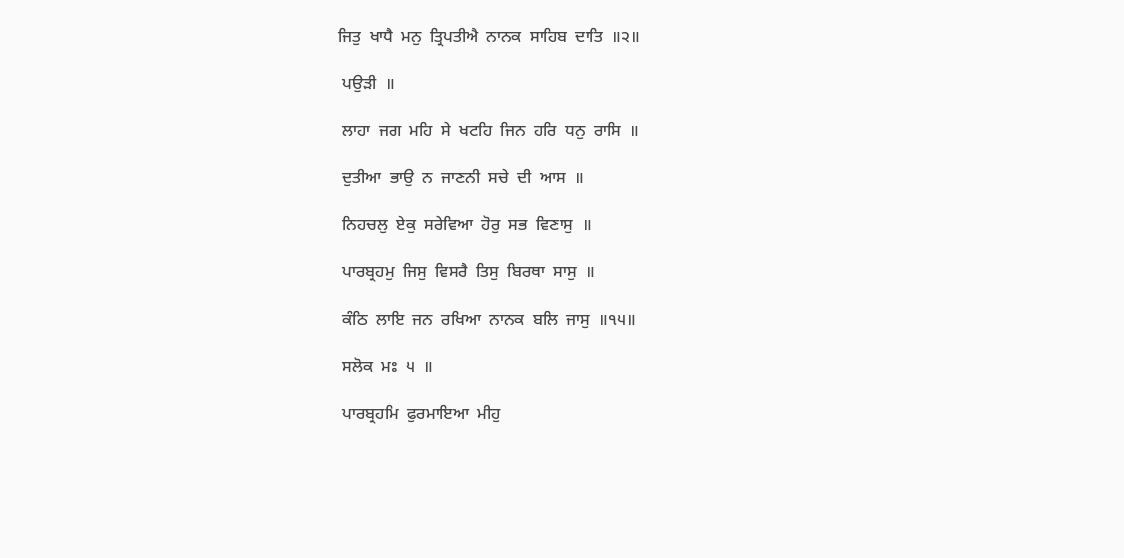ਜਿਤੁ  ਖਾਧੈ  ਮਨੁ  ਤ੍ਰਿਪਤੀਐ  ਨਾਨਕ  ਸਾਹਿਬ  ਦਾਤਿ  ॥੨॥

 ਪਉੜੀ  ॥

 ਲਾਹਾ  ਜਗ  ਮਹਿ  ਸੇ  ਖਟਹਿ  ਜਿਨ  ਹਰਿ  ਧਨੁ  ਰਾਸਿ  ॥

 ਦੁਤੀਆ  ਭਾਉ  ਨ  ਜਾਣਨੀ  ਸਚੇ  ਦੀ  ਆਸ  ॥

 ਨਿਹਚਲੁ  ਏਕੁ  ਸਰੇਵਿਆ  ਹੋਰੁ  ਸਭ  ਵਿਣਾਸੁ  ॥

 ਪਾਰਬ੍ਰਹਮੁ  ਜਿਸੁ  ਵਿਸਰੈ  ਤਿਸੁ  ਬਿਰਥਾ  ਸਾਸੁ  ॥

 ਕੰਠਿ  ਲਾਇ  ਜਨ  ਰਖਿਆ  ਨਾਨਕ  ਬਲਿ  ਜਾਸੁ  ॥੧੫॥

 ਸਲੋਕ  ਮਃ  ੫  ॥

 ਪਾਰਬ੍ਰਹਮਿ  ਫੁਰਮਾਇਆ  ਮੀਹੁ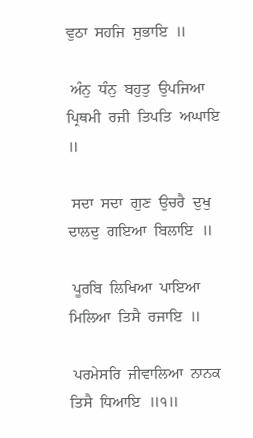ਵੁਠਾ  ਸਹਜਿ  ਸੁਭਾਇ  ॥

 ਅੰਨੁ  ਧੰਨੁ  ਬਹੁਤੁ  ਉਪਜਿਆ  ਪ੍ਰਿਥਮੀ  ਰਜੀ  ਤਿਪਤਿ  ਅਘਾਇ  ॥

 ਸਦਾ  ਸਦਾ  ਗੁਣ  ਉਚਰੈ  ਦੁਖੁ  ਦਾਲਦੁ  ਗਇਆ  ਬਿਲਾਇ  ॥

 ਪੂਰਬਿ  ਲਿਖਿਆ  ਪਾਇਆ  ਮਿਲਿਆ  ਤਿਸੈ  ਰਜਾਇ  ॥

 ਪਰਮੇਸਰਿ  ਜੀਵਾਲਿਆ  ਨਾਨਕ  ਤਿਸੈ  ਧਿਆਇ  ॥੧॥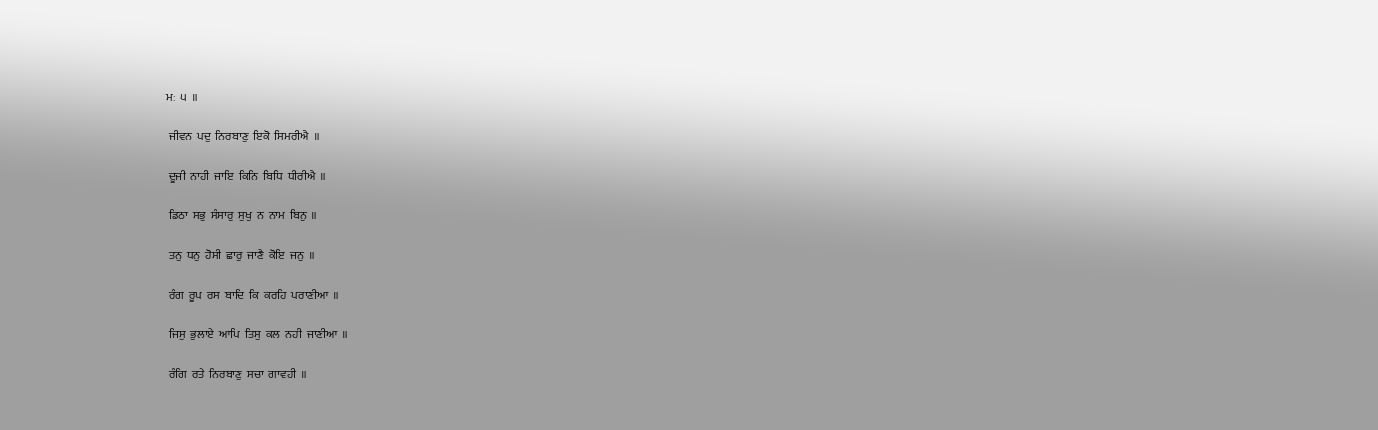ਮਃ  ੫  ॥

 ਜੀਵਨ  ਪਦੁ  ਨਿਰਬਾਣੁ  ਇਕੋ  ਸਿਮਰੀਐ  ॥

 ਦੂਜੀ  ਨਾਹੀ  ਜਾਇ  ਕਿਨਿ  ਬਿਧਿ  ਧੀਰੀਐ  ॥

 ਡਿਠਾ  ਸਭੁ  ਸੰਸਾਰੁ  ਸੁਖੁ  ਨ  ਨਾਮ  ਬਿਨੁ  ॥

 ਤਨੁ  ਧਨੁ  ਹੋਸੀ  ਛਾਰੁ  ਜਾਣੈ  ਕੋਇ  ਜਨੁ  ॥

 ਰੰਗ  ਰੂਪ  ਰਸ  ਬਾਦਿ  ਕਿ  ਕਰਹਿ  ਪਰਾਣੀਆ  ॥

 ਜਿਸੁ  ਭੁਲਾਏ  ਆਪਿ  ਤਿਸੁ  ਕਲ  ਨਹੀ  ਜਾਣੀਆ  ॥

 ਰੰਗਿ  ਰਤੇ  ਨਿਰਬਾਣੁ  ਸਚਾ  ਗਾਵਹੀ  ॥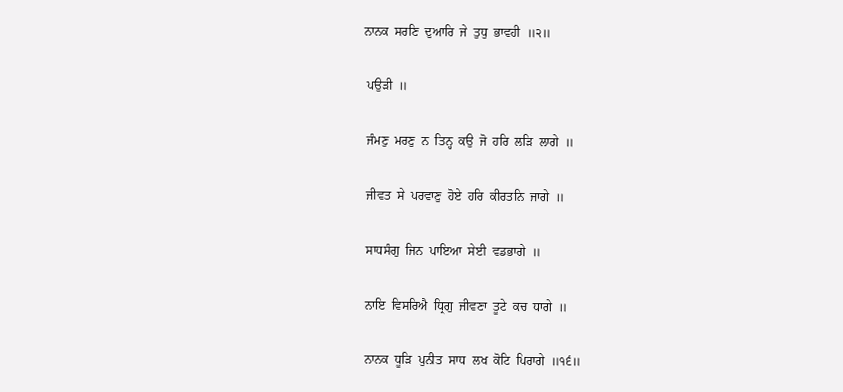ਨਾਨਕ  ਸਰਣਿ  ਦੁਆਰਿ  ਜੇ  ਤੁਧੁ  ਭਾਵਹੀ  ॥੨॥

 ਪਉੜੀ  ॥

 ਜੰਮਣੁ  ਮਰਣੁ  ਨ  ਤਿਨ੍ਹ  ਕਉ  ਜੋ  ਹਰਿ  ਲੜਿ  ਲਾਗੇ  ॥

 ਜੀਵਤ  ਸੇ  ਪਰਵਾਣੁ  ਹੋਏ  ਹਰਿ  ਕੀਰਤਨਿ  ਜਾਗੇ  ॥

 ਸਾਧਸੰਗੁ  ਜਿਨ  ਪਾਇਆ  ਸੇਈ  ਵਡਭਾਗੇ  ॥

 ਨਾਇ  ਵਿਸਰਿਐ  ਧ੍ਰਿਗੁ  ਜੀਵਣਾ  ਤੂਟੇ  ਕਚ  ਧਾਗੇ  ॥

 ਨਾਨਕ  ਧੂੜਿ  ਪੁਨੀਤ  ਸਾਧ  ਲਖ  ਕੋਟਿ  ਪਿਰਾਗੇ  ॥੧੬॥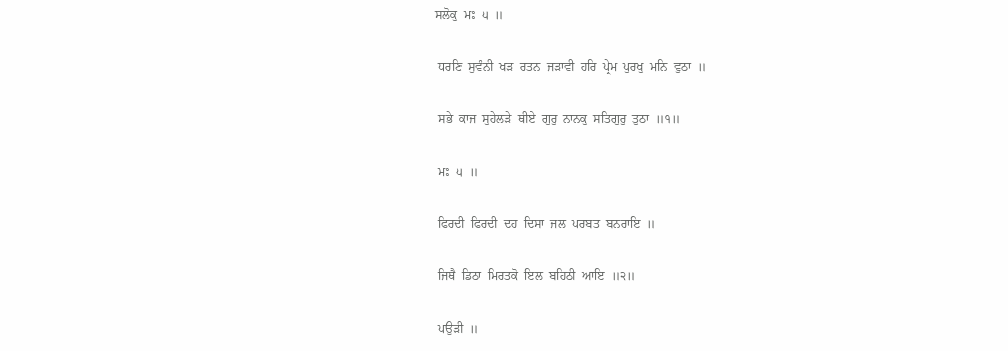ਸਲੋਕੁ  ਮਃ  ੫  ॥

 ਧਰਣਿ  ਸੁਵੰਨੀ  ਖੜ  ਰਤਨ  ਜੜਾਵੀ  ਹਰਿ  ਪ੍ਰੇਮ  ਪੁਰਖੁ  ਮਨਿ  ਵੁਠਾ  ॥

 ਸਭੇ  ਕਾਜ  ਸੁਹੇਲੜੇ  ਥੀਏ  ਗੁਰੁ  ਨਾਨਕੁ  ਸਤਿਗੁਰੁ  ਤੁਠਾ  ॥੧॥

 ਮਃ  ੫  ॥

 ਫਿਰਦੀ  ਫਿਰਦੀ  ਦਹ  ਦਿਸਾ  ਜਲ  ਪਰਬਤ  ਬਨਰਾਇ  ॥

 ਜਿਥੈ  ਡਿਠਾ  ਮਿਰਤਕੋ  ਇਲ  ਬਹਿਠੀ  ਆਇ  ॥੨॥

 ਪਉੜੀ  ॥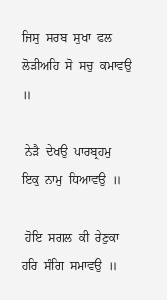ਜਿਸੁ  ਸਰਬ  ਸੁਖਾ  ਫਲ  ਲੋੜੀਅਹਿ  ਸੋ  ਸਚੁ  ਕਮਾਵਉ  ॥

 ਨੇੜੈ  ਦੇਖਉ  ਪਾਰਬ੍ਰਹਮੁ  ਇਕੁ  ਨਾਮੁ  ਧਿਆਵਉ  ॥

 ਹੋਇ  ਸਗਲ  ਕੀ  ਰੇਣੁਕਾ  ਹਰਿ  ਸੰਗਿ  ਸਮਾਵਉ  ॥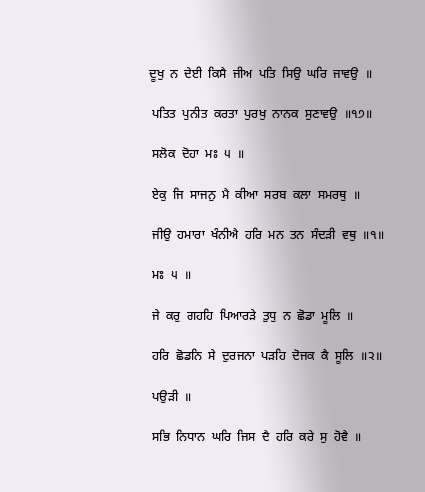ਦੂਖੁ  ਨ  ਦੇਈ  ਕਿਸੈ  ਜੀਅ  ਪਤਿ  ਸਿਉ  ਘਰਿ  ਜਾਵਉ  ॥

 ਪਤਿਤ  ਪੁਨੀਤ  ਕਰਤਾ  ਪੁਰਖੁ  ਨਾਨਕ  ਸੁਣਾਵਉ  ॥੧੭॥

 ਸਲੋਕ  ਦੋਹਾ  ਮਃ  ੫  ॥

 ਏਕੁ  ਜਿ  ਸਾਜਨੁ  ਮੈ  ਕੀਆ  ਸਰਬ  ਕਲਾ  ਸਮਰਥੁ  ॥

 ਜੀਉ  ਹਮਾਰਾ  ਖੰਨੀਐ  ਹਰਿ  ਮਨ  ਤਨ  ਸੰਦੜੀ  ਵਥੁ  ॥੧॥

 ਮਃ  ੫  ॥

 ਜੇ  ਕਰੁ  ਗਹਹਿ  ਪਿਆਰੜੇ  ਤੁਧੁ  ਨ  ਛੋਡਾ  ਮੂਲਿ  ॥

 ਹਰਿ  ਛੋਡਨਿ  ਸੇ  ਦੁਰਜਨਾ  ਪੜਹਿ  ਦੋਜਕ  ਕੈ  ਸੂਲਿ  ॥੨॥

 ਪਉੜੀ  ॥

 ਸਭਿ  ਨਿਧਾਨ  ਘਰਿ  ਜਿਸ  ਦੈ  ਹਰਿ  ਕਰੇ  ਸੁ  ਹੋਵੈ  ॥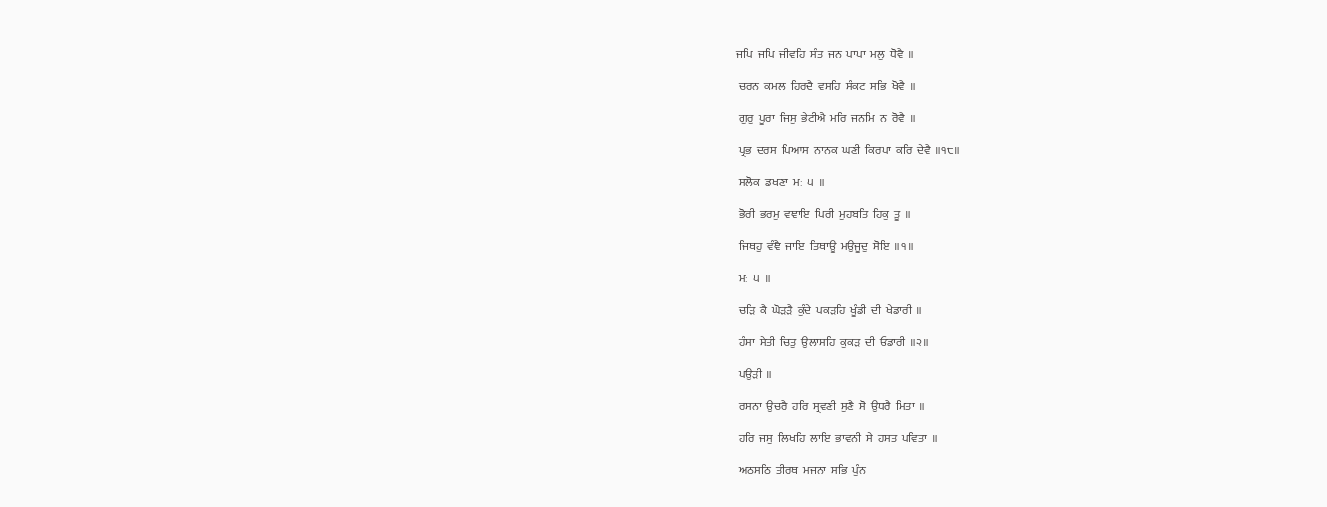ਜਪਿ  ਜਪਿ  ਜੀਵਹਿ  ਸੰਤ  ਜਨ  ਪਾਪਾ  ਮਲੁ  ਧੋਵੈ  ॥

 ਚਰਨ  ਕਮਲ  ਹਿਰਦੈ  ਵਸਹਿ  ਸੰਕਟ  ਸਭਿ  ਖੋਵੈ  ॥

 ਗੁਰੁ  ਪੂਰਾ  ਜਿਸੁ  ਭੇਟੀਐ  ਮਰਿ  ਜਨਮਿ  ਨ  ਰੋਵੈ  ॥

 ਪ੍ਰਭ  ਦਰਸ  ਪਿਆਸ  ਨਾਨਕ  ਘਣੀ  ਕਿਰਪਾ  ਕਰਿ  ਦੇਵੈ  ॥੧੮॥

 ਸਲੋਕ  ਡਖਣਾ  ਮਃ  ੫  ॥

 ਭੋਰੀ  ਭਰਮੁ  ਵਞਾਇ  ਪਿਰੀ  ਮੁਹਬਤਿ  ਹਿਕੁ  ਤੂ  ॥

 ਜਿਥਹੁ  ਵੰਞੈ  ਜਾਇ  ਤਿਥਾਊ  ਮਉਜੂਦੁ  ਸੋਇ  ॥੧॥

 ਮਃ  ੫  ॥

 ਚੜਿ  ਕੈ  ਘੋੜੜੈ  ਕੁੰਦੇ  ਪਕੜਹਿ  ਖੂੰਡੀ  ਦੀ  ਖੇਡਾਰੀ  ॥

 ਹੰਸਾ  ਸੇਤੀ  ਚਿਤੁ  ਉਲਾਸਹਿ  ਕੁਕੜ  ਦੀ  ਓਡਾਰੀ  ॥੨॥

 ਪਉੜੀ  ॥

 ਰਸਨਾ  ਉਚਰੈ  ਹਰਿ  ਸ੍ਰਵਣੀ  ਸੁਣੈ  ਸੋ  ਉਧਰੈ  ਮਿਤਾ  ॥

 ਹਰਿ  ਜਸੁ  ਲਿਖਹਿ  ਲਾਇ  ਭਾਵਨੀ  ਸੇ  ਹਸਤ  ਪਵਿਤਾ  ॥

 ਅਠਸਠਿ  ਤੀਰਥ  ਮਜਨਾ  ਸਭਿ  ਪੁੰਨ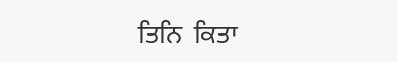ਤਿਨਿ  ਕਿਤਾ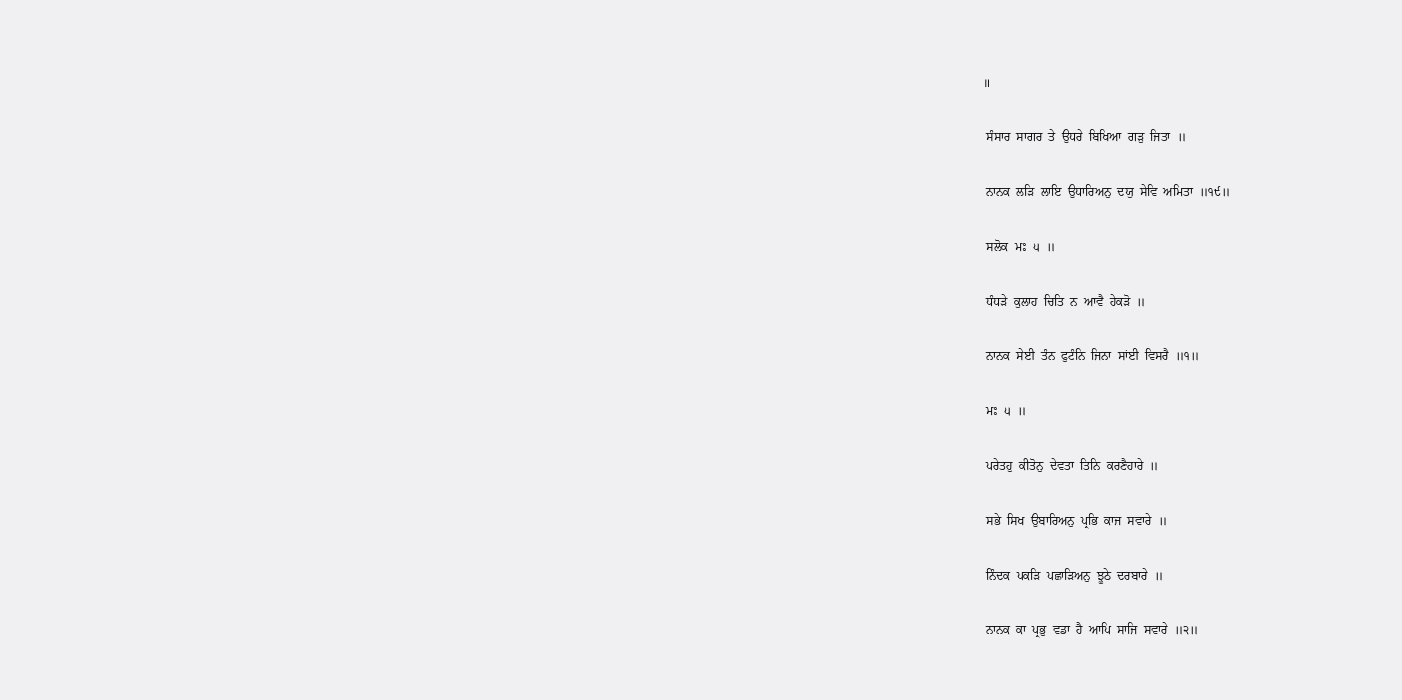॥

 ਸੰਸਾਰ  ਸਾਗਰ  ਤੇ  ਉਧਰੇ  ਬਿਖਿਆ  ਗੜੁ  ਜਿਤਾ  ॥

 ਨਾਨਕ  ਲੜਿ  ਲਾਇ  ਉਧਾਰਿਅਨੁ  ਦਯੁ  ਸੇਵਿ  ਅਮਿਤਾ  ॥੧੯॥

 ਸਲੋਕ  ਮਃ  ੫  ॥

 ਧੰਧੜੇ  ਕੁਲਾਹ  ਚਿਤਿ  ਨ  ਆਵੈ  ਹੇਕੜੋ  ॥

 ਨਾਨਕ  ਸੇਈ  ਤੰਨ  ਫੁਟੰਨਿ  ਜਿਨਾ  ਸਾਂਈ  ਵਿਸਰੈ  ॥੧॥

 ਮਃ  ੫  ॥

 ਪਰੇਤਹੁ  ਕੀਤੋਨੁ  ਦੇਵਤਾ  ਤਿਨਿ  ਕਰਣੈਹਾਰੇ  ॥

 ਸਭੇ  ਸਿਖ  ਉਬਾਰਿਅਨੁ  ਪ੍ਰਭਿ  ਕਾਜ  ਸਵਾਰੇ  ॥

 ਨਿੰਦਕ  ਪਕੜਿ  ਪਛਾੜਿਅਨੁ  ਝੂਠੇ  ਦਰਬਾਰੇ  ॥

 ਨਾਨਕ  ਕਾ  ਪ੍ਰਭੁ  ਵਡਾ  ਹੈ  ਆਪਿ  ਸਾਜਿ  ਸਵਾਰੇ  ॥੨॥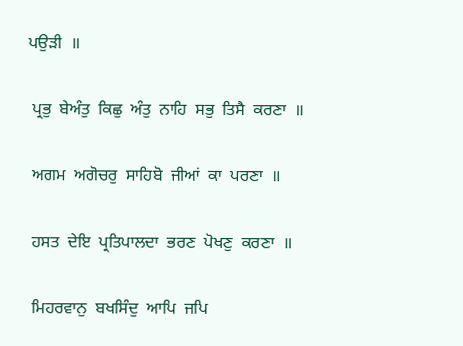ਪਉੜੀ  ॥

 ਪ੍ਰਭੁ  ਬੇਅੰਤੁ  ਕਿਛੁ  ਅੰਤੁ  ਨਾਹਿ  ਸਭੁ  ਤਿਸੈ  ਕਰਣਾ  ॥

 ਅਗਮ  ਅਗੋਚਰੁ  ਸਾਹਿਬੋ  ਜੀਆਂ  ਕਾ  ਪਰਣਾ  ॥

 ਹਸਤ  ਦੇਇ  ਪ੍ਰਤਿਪਾਲਦਾ  ਭਰਣ  ਪੋਖਣੁ  ਕਰਣਾ  ॥

 ਮਿਹਰਵਾਨੁ  ਬਖਸਿੰਦੁ  ਆਪਿ  ਜਪਿ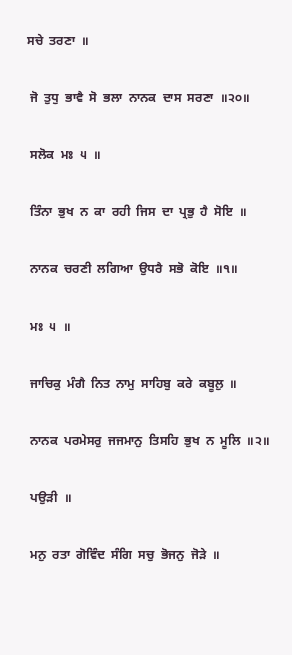ਸਚੇ  ਤਰਣਾ  ॥

 ਜੋ  ਤੁਧੁ  ਭਾਵੈ  ਸੋ  ਭਲਾ  ਨਾਨਕ  ਦਾਸ  ਸਰਣਾ  ॥੨੦॥

 ਸਲੋਕ  ਮਃ  ੫  ॥

 ਤਿੰਨਾ  ਭੁਖ  ਨ  ਕਾ  ਰਹੀ  ਜਿਸ  ਦਾ  ਪ੍ਰਭੁ  ਹੈ  ਸੋਇ  ॥

 ਨਾਨਕ  ਚਰਣੀ  ਲਗਿਆ  ਉਧਰੈ  ਸਭੋ  ਕੋਇ  ॥੧॥

 ਮਃ  ੫  ॥

 ਜਾਚਿਕੁ  ਮੰਗੈ  ਨਿਤ  ਨਾਮੁ  ਸਾਹਿਬੁ  ਕਰੇ  ਕਬੂਲੁ  ॥

 ਨਾਨਕ  ਪਰਮੇਸਰੁ  ਜਜਮਾਨੁ  ਤਿਸਹਿ  ਭੁਖ  ਨ  ਮੂਲਿ  ॥੨॥

 ਪਉੜੀ  ॥

 ਮਨੁ  ਰਤਾ  ਗੋਵਿੰਦ  ਸੰਗਿ  ਸਚੁ  ਭੋਜਨੁ  ਜੋੜੇ  ॥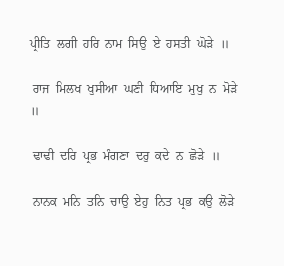ਪ੍ਰੀਤਿ  ਲਗੀ  ਹਰਿ  ਨਾਮ  ਸਿਉ  ਏ  ਹਸਤੀ  ਘੋੜੇ  ॥

 ਰਾਜ  ਮਿਲਖ  ਖੁਸੀਆ  ਘਣੀ  ਧਿਆਇ  ਮੁਖੁ  ਨ  ਮੋੜੇ  ॥

 ਢਾਢੀ  ਦਰਿ  ਪ੍ਰਭ  ਮੰਗਣਾ  ਦਰੁ  ਕਦੇ  ਨ  ਛੋੜੇ  ॥

 ਨਾਨਕ  ਮਨਿ  ਤਨਿ  ਚਾਉ  ਏਹੁ  ਨਿਤ  ਪ੍ਰਭ  ਕਉ  ਲੋੜੇ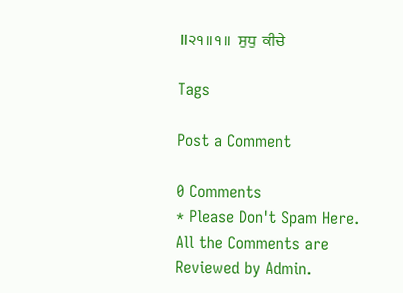॥੨੧॥੧॥  ਸੁਧੁ  ਕੀਚੇ

Tags

Post a Comment

0 Comments
* Please Don't Spam Here. All the Comments are Reviewed by Admin.